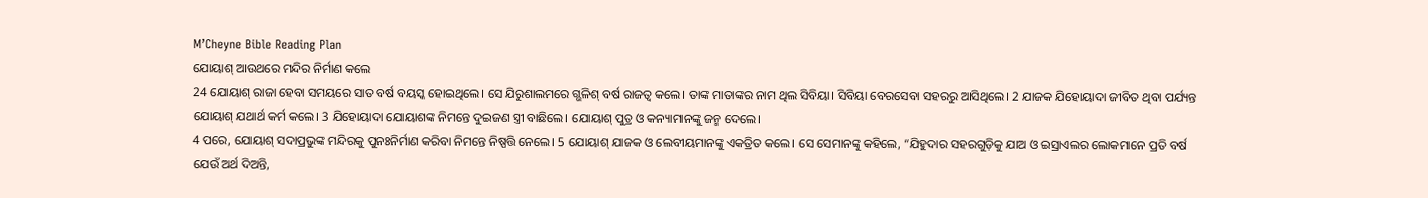M’Cheyne Bible Reading Plan
ଯୋୟାଶ୍ ଆଉଥରେ ମନ୍ଦିର ନିର୍ମାଣ କଲେ
24 ଯୋୟାଶ୍ ରାଜା ହେବା ସମୟରେ ସାତ ବର୍ଷ ବୟସ୍କ ହୋଇଥିଲେ। ସେ ଯିରୁଶାଲମରେ ଗ୍ଭଳିଶ୍ ବର୍ଷ ରାଜତ୍ୱ କଲେ। ତାଙ୍କ ମାତାଙ୍କର ନାମ ଥିଲ ସିବିୟା। ସିବିୟା ବେରସେବା ସହରରୁ ଆସିଥିଲେ। 2 ଯାଜକ ଯିହୋୟାଦା ଜୀବିତ ଥିବା ପର୍ଯ୍ୟନ୍ତ ଯୋୟାଶ୍ ଯଥାର୍ଥ କର୍ମ କଲେ। 3 ଯିହୋୟାଦା ଯୋୟାଶଙ୍କ ନିମନ୍ତେ ଦୁଇଜଣ ସ୍ତ୍ରୀ ବାଛିଲେ। ଯୋୟାଶ୍ ପୁତ୍ର ଓ କନ୍ୟାମାନଙ୍କୁ ଜନ୍ମ ଦେଲେ।
4 ପରେ, ଯୋୟାଶ୍ ସଦାପ୍ରଭୁଙ୍କ ମନ୍ଦିରକୁ ପୁନଃନିର୍ମାଣ କରିବା ନିମନ୍ତେ ନିଷ୍ପତ୍ତି ନେଲେ। 5 ଯୋୟାଶ୍ ଯାଜକ ଓ ଲେବୀୟମାନଙ୍କୁ ଏକତ୍ରିତ କଲେ। ସେ ସେମାନଙ୍କୁ କହିଲେ, “ଯିହୁଦାର ସହରଗୁଡ଼ିକୁ ଯାଅ ଓ ଇସ୍ରାଏଲର ଲୋକମାନେ ପ୍ରତି ବର୍ଷ ଯେଉଁ ଅର୍ଥ ଦିଅନ୍ତି,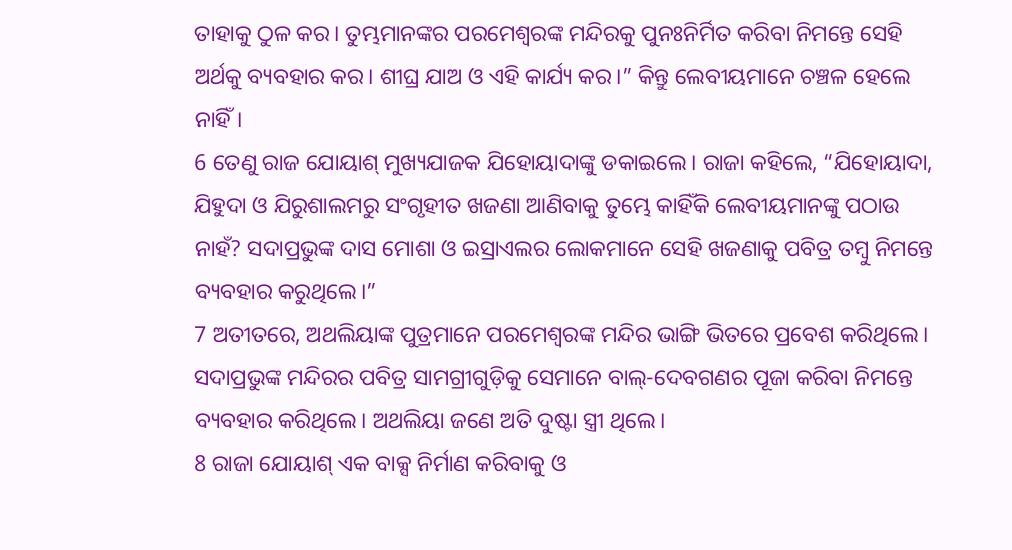ତାହାକୁ ଠୁଳ କର। ତୁମ୍ଭମାନଙ୍କର ପରମେଶ୍ୱରଙ୍କ ମନ୍ଦିରକୁ ପୁନଃନିର୍ମିତ କରିବା ନିମନ୍ତେ ସେହି ଅର୍ଥକୁ ବ୍ୟବହାର କର। ଶୀଘ୍ର ଯାଅ ଓ ଏହି କାର୍ଯ୍ୟ କର।” କିନ୍ତୁ ଲେବୀୟମାନେ ଚଞ୍ଚଳ ହେଲେ ନାହିଁ।
6 ତେଣୁ ରାଜ ଯୋୟାଶ୍ ମୁଖ୍ୟଯାଜକ ଯିହୋୟାଦାଙ୍କୁ ଡକାଇଲେ। ରାଜା କହିଲେ, “ଯିହୋୟାଦା, ଯିହୁଦା ଓ ଯିରୁଶାଲମରୁ ସଂଗୃହୀତ ଖଜଣା ଆଣିବାକୁ ତୁମ୍ଭେ କାହିଁକି ଲେବୀୟମାନଙ୍କୁ ପଠାଉ ନାହଁ? ସଦାପ୍ରଭୁଙ୍କ ଦାସ ମୋଶା ଓ ଇସ୍ରାଏଲର ଲୋକମାନେ ସେହି ଖଜଣାକୁ ପବିତ୍ର ତମ୍ବୁ ନିମନ୍ତେ ବ୍ୟବହାର କରୁଥିଲେ।”
7 ଅତୀତରେ, ଅଥଲିୟାଙ୍କ ପୁତ୍ରମାନେ ପରମେଶ୍ୱରଙ୍କ ମନ୍ଦିର ଭାଙ୍ଗି ଭିତରେ ପ୍ରବେଶ କରିଥିଲେ। ସଦାପ୍ରଭୁଙ୍କ ମନ୍ଦିରର ପବିତ୍ର ସାମଗ୍ରୀଗୁଡ଼ିକୁ ସେମାନେ ବାଲ୍-ଦେବଗଣର ପୂଜା କରିବା ନିମନ୍ତେ ବ୍ୟବହାର କରିଥିଲେ। ଅଥଲିୟା ଜଣେ ଅତି ଦୁଷ୍ଟା ସ୍ତ୍ରୀ ଥିଲେ।
8 ରାଜା ଯୋୟାଶ୍ ଏକ ବାକ୍ସ ନିର୍ମାଣ କରିବାକୁ ଓ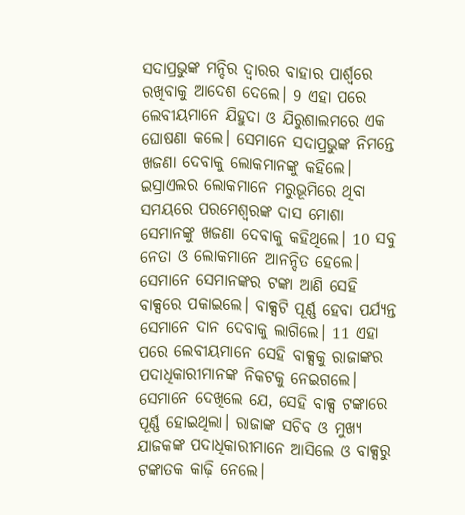ସଦାପ୍ରଭୁଙ୍କ ମନ୍ଦିର ଦ୍ୱାରର ବାହାର ପାର୍ଶ୍ୱରେ ରଖିବାକୁ ଆଦେଶ ଦେଲେ। 9 ଏହା ପରେ ଲେବୀୟମାନେ ଯିହୁଦା ଓ ଯିରୁଶାଲମରେ ଏକ ଘୋଷଣା କଲେ। ସେମାନେ ସଦାପ୍ରଭୁଙ୍କ ନିମନ୍ତେ ଖଜଣା ଦେବାକୁ ଲୋକମାନଙ୍କୁ କହିଲେ। ଇସ୍ରାଏଲର ଲୋକମାନେ ମରୁଭୂମିରେ ଥିବା ସମୟରେ ପରମେଶ୍ୱରଙ୍କ ଦାସ ମୋଶା ସେମାନଙ୍କୁ ଖଜଣା ଦେବାକୁ କହିଥିଲେ। 10 ସବୁ ନେତା ଓ ଲୋକମାନେ ଆନନ୍ଦିତ ହେଲେ। ସେମାନେ ସେମାନଙ୍କର ଟଙ୍କା ଆଣି ସେହି ବାକ୍ସରେ ପକାଇଲେ। ବାକ୍ସଟି ପୂର୍ଣ୍ଣ ହେବା ପର୍ଯ୍ୟନ୍ତ ସେମାନେ ଦାନ ଦେବାକୁ ଲାଗିଲେ। 11 ଏହା ପରେ ଲେବୀୟମାନେ ସେହି ବାକ୍ସକୁ ରାଜାଙ୍କର ପଦାଧିକାରୀମାନଙ୍କ ନିକଟକୁ ନେଇଗଲେ। ସେମାନେ ଦେଖିଲେ ଯେ, ସେହି ବାକ୍ସ ଟଙ୍କାରେ ପୂର୍ଣ୍ଣ ହୋଇଥିଲା। ରାଜାଙ୍କ ସଚିବ ଓ ମୁଖ୍ୟ ଯାଜକଙ୍କ ପଦାଧିକାରୀମାନେ ଆସିଲେ ଓ ବାକ୍ସରୁ ଟଙ୍କାତକ କାଢ଼ି ନେଲେ।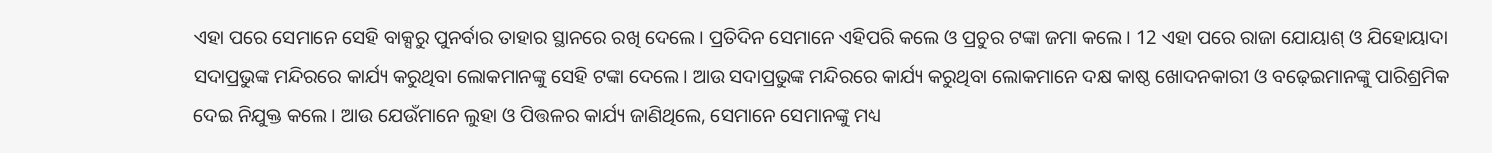ଏହା ପରେ ସେମାନେ ସେହି ବାକ୍ସରୁ ପୁନର୍ବାର ତାହାର ସ୍ଥାନରେ ରଖି ଦେଲେ। ପ୍ରତିଦିନ ସେମାନେ ଏହିପରି କଲେ ଓ ପ୍ରଚୁର ଟଙ୍କା ଜମା କଲେ। 12 ଏହା ପରେ ରାଜା ଯୋୟାଶ୍ ଓ ଯିହୋୟାଦା ସଦାପ୍ରଭୁଙ୍କ ମନ୍ଦିରରେ କାର୍ଯ୍ୟ କରୁଥିବା ଲୋକମାନଙ୍କୁ ସେହି ଟଙ୍କା ଦେଲେ। ଆଉ ସଦାପ୍ରଭୁଙ୍କ ମନ୍ଦିରରେ କାର୍ଯ୍ୟ କରୁଥିବା ଲୋକମାନେ ଦକ୍ଷ କାଷ୍ଠ ଖୋଦନକାରୀ ଓ ବଢ଼େଇମାନଙ୍କୁ ପାରିଶ୍ରମିକ ଦେଇ ନିଯୁକ୍ତ କଲେ। ଆଉ ଯେଉଁମାନେ ଲୁହା ଓ ପିତ୍ତଳର କାର୍ଯ୍ୟ ଜାଣିଥିଲେ, ସେମାନେ ସେମାନଙ୍କୁ ମଧ୍ୟ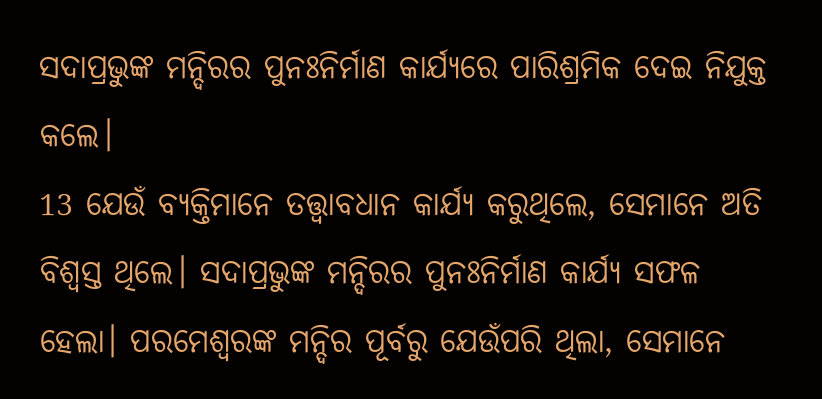ସଦାପ୍ରଭୁଙ୍କ ମନ୍ଦିରର ପୁନଃନିର୍ମାଣ କାର୍ଯ୍ୟରେ ପାରିଶ୍ରମିକ ଦେଇ ନିଯୁକ୍ତ କଲେ।
13 ଯେଉଁ ବ୍ୟକ୍ତିମାନେ ତତ୍ତ୍ୱାବଧାନ କାର୍ଯ୍ୟ କରୁଥିଲେ, ସେମାନେ ଅତି ବିଶ୍ୱସ୍ତ ଥିଲେ। ସଦାପ୍ରଭୁଙ୍କ ମନ୍ଦିରର ପୁନଃନିର୍ମାଣ କାର୍ଯ୍ୟ ସଫଳ ହେଲା। ପରମେଶ୍ୱରଙ୍କ ମନ୍ଦିର ପୂର୍ବରୁ ଯେଉଁପରି ଥିଲା, ସେମାନେ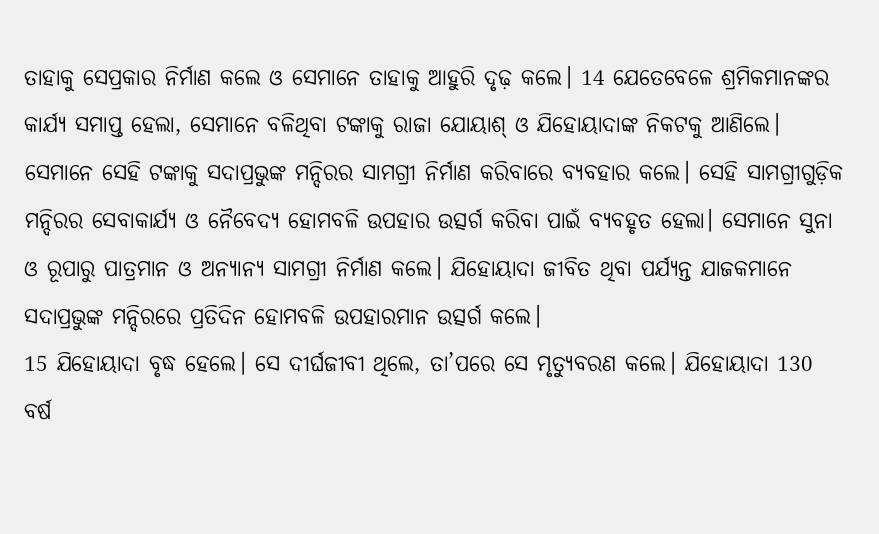ତାହାକୁ ସେପ୍ରକାର ନିର୍ମାଣ କଲେ ଓ ସେମାନେ ତାହାକୁ ଆହୁରି ଦୃଢ଼ କଲେ। 14 ଯେତେବେଳେ ଶ୍ରମିକମାନଙ୍କର କାର୍ଯ୍ୟ ସମାପ୍ତ ହେଲା, ସେମାନେ ବଳିଥିବା ଟଙ୍କାକୁ ରାଜା ଯୋୟାଶ୍ ଓ ଯିହୋୟାଦାଙ୍କ ନିକଟକୁ ଆଣିଲେ। ସେମାନେ ସେହି ଟଙ୍କାକୁ ସଦାପ୍ରଭୁଙ୍କ ମନ୍ଦିରର ସାମଗ୍ରୀ ନିର୍ମାଣ କରିବାରେ ବ୍ୟବହାର କଲେ। ସେହି ସାମଗ୍ରୀଗୁଡ଼ିକ ମନ୍ଦିରର ସେବାକାର୍ଯ୍ୟ ଓ ନୈବେଦ୍ୟ ହୋମବଳି ଉପହାର ଉତ୍ସର୍ଗ କରିବା ପାଇଁ ବ୍ୟବହୃତ ହେଲା। ସେମାନେ ସୁନା ଓ ରୂପାରୁ ପାତ୍ରମାନ ଓ ଅନ୍ୟାନ୍ୟ ସାମଗ୍ରୀ ନିର୍ମାଣ କଲେ। ଯିହୋୟାଦା ଜୀବିତ ଥିବା ପର୍ଯ୍ୟନ୍ତ ଯାଜକମାନେ ସଦାପ୍ରଭୁଙ୍କ ମନ୍ଦିରରେ ପ୍ରତିଦିନ ହୋମବଳି ଉପହାରମାନ ଉତ୍ସର୍ଗ କଲେ।
15 ଯିହୋୟାଦା ବୃଦ୍ଧ ହେଲେ। ସେ ଦୀର୍ଘଜୀବୀ ଥିଲେ, ତା’ପରେ ସେ ମୃତ୍ୟୁବରଣ କଲେ। ଯିହୋୟାଦା 130 ବର୍ଷ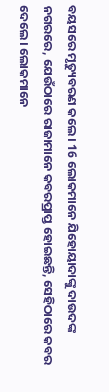ବୟସରେ ମୃତ୍ୟୁବରଣ କଲେ। 16 ଲୋକମାନେ ଯିହୋୟାଦାଙ୍କୁ ଦାଉଦଙ୍କ ନଗରରେ, ଯେଉଁଠାରେ ରାଜାମାନେ କବରପ୍ରାପ୍ତ ହୋଇଛନ୍ତି, ସେହିଠାରେ କବର ଦେଲେ। ଲୋକମାନେ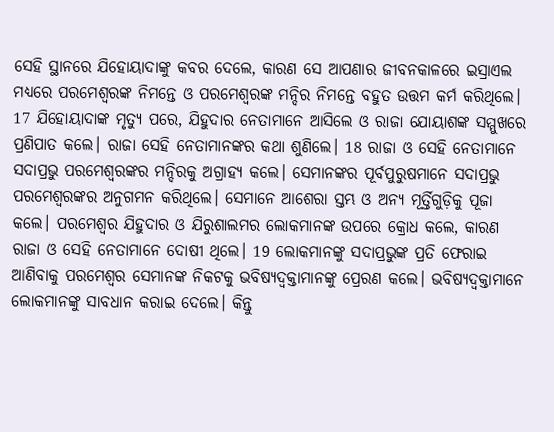ସେହି ସ୍ଥାନରେ ଯିହୋୟାଦାଙ୍କୁ କବର ଦେଲେ, କାରଣ ସେ ଆପଣାର ଜୀବନକାଳରେ ଇସ୍ରାଏଲ ମଧ୍ୟରେ ପରମେଶ୍ୱରଙ୍କ ନିମନ୍ତେ ଓ ପରମେଶ୍ୱରଙ୍କ ମନ୍ଦିର ନିମନ୍ତେ ବହୁତ ଉତ୍ତମ କର୍ମ କରିଥିଲେ।
17 ଯିହୋୟାଦାଙ୍କ ମୃତ୍ୟୁ ପରେ, ଯିହୁଦାର ନେତାମାନେ ଆସିଲେ ଓ ରାଜା ଯୋୟାଶଙ୍କ ସମ୍ମୁଖରେ ପ୍ରଣିପାତ କଲେ। ରାଜା ସେହି ନେତାମାନଙ୍କର କଥା ଶୁଣିଲେ। 18 ରାଜା ଓ ସେହି ନେତାମାନେ ସଦାପ୍ରଭୁ ପରମେଶ୍ୱରଙ୍କର ମନ୍ଦିରକୁ ଅଗ୍ରାହ୍ୟ କଲେ। ସେମାନଙ୍କର ପୂର୍ବପୁରୁଷମାନେ ସଦାପ୍ରଭୁ ପରମେଶ୍ୱରଙ୍କର ଅନୁଗମନ କରିଥିଲେ। ସେମାନେ ଆଶେରା ସ୍ତମ୍ଭ ଓ ଅନ୍ୟ ମୂର୍ତ୍ତିଗୁଡ଼ିକୁ ପୂଜା କଲେ। ପରମେଶ୍ୱର ଯିହୁଦାର ଓ ଯିରୁଶାଲମର ଲୋକମାନଙ୍କ ଉପରେ କ୍ରୋଧ କଲେ, କାରଣ ରାଜା ଓ ସେହି ନେତାମାନେ ଦୋଷୀ ଥିଲେ। 19 ଲୋକମାନଙ୍କୁ ସଦାପ୍ରଭୁଙ୍କ ପ୍ରତି ଫେରାଇ ଆଣିବାକୁ ପରମେଶ୍ୱର ସେମାନଙ୍କ ନିକଟକୁ ଭବିଷ୍ୟଦ୍ବକ୍ତାମାନଙ୍କୁ ପ୍ରେରଣ କଲେ। ଭବିଷ୍ୟଦ୍ବକ୍ତାମାନେ ଲୋକମାନଙ୍କୁ ସାବଧାନ କରାଇ ଦେଲେ। କିନ୍ତୁ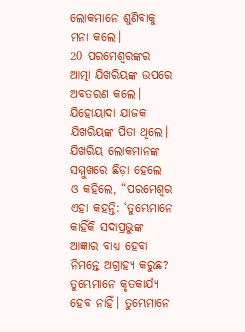ଲୋକମାନେ ଶୁଣିବାକୁ ମନା କଲେ।
20 ପରମେଶ୍ୱରଙ୍କର ଆତ୍ମା ଯିଖରିୟଙ୍କ ଉପରେ ଅବତରଣ କଲେ। ଯିହୋୟାଦା ଯାଜକ ଯିଖରିୟଙ୍କ ପିତା ଥିଲେ। ଯିଖରିୟ ଲୋକମାନଙ୍କ ସମ୍ମୁଖରେ ଛିଡ଼ା ହେଲେ ଓ କହିଲେ, “ପରମେଶ୍ୱର ଏହା କହନ୍ତି: ‘ତୁମ୍ଭେମାନେ କାହିଁକି ସଦାପ୍ରଭୁଙ୍କ ଆଜ୍ଞାର ବାଧ୍ୟ ହେବା ନିମନ୍ତେ ଅଗ୍ରାହ୍ୟ କରୁଛ? ତୁମ୍ଭେମାନେ କୃତକାର୍ଯ୍ୟ ହେବ ନାହିଁ। ତୁମ୍ଭେମାନେ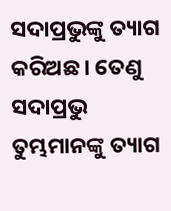ସଦାପ୍ରଭୁଙ୍କୁ ତ୍ୟାଗ କରିଅଛ। ତେଣୁ ସଦାପ୍ରଭୁ ତୁମ୍ଭମାନଙ୍କୁ ତ୍ୟାଗ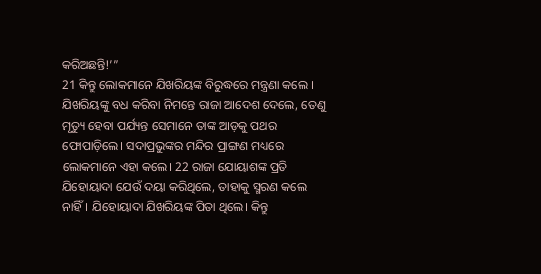କରିଅଛନ୍ତି!’”
21 କିନ୍ତୁ ଲୋକମାନେ ଯିଖରିୟଙ୍କ ବିରୁଦ୍ଧରେ ମନ୍ତ୍ରଣା କଲେ । ଯିଖରିୟଙ୍କୁ ବଧ କରିବା ନିମନ୍ତେ ରାଜା ଆଦେଶ ଦେଲେ, ତେଣୁ ମୃତ୍ୟୁ ହେବା ପର୍ଯ୍ୟନ୍ତ ସେମାନେ ତାଙ୍କ ଆଡ଼କୁ ପଥର ଫୋପାଡ଼ିଲେ। ସଦାପ୍ରଭୁଙ୍କର ମନ୍ଦିର ପ୍ରାଙ୍ଗଣ ମଧ୍ୟରେ ଲୋକମାନେ ଏହା କଲେ। 22 ରାଜା ଯୋୟାଶଙ୍କ ପ୍ରତି ଯିହୋୟାଦା ଯେଉଁ ଦୟା କରିଥିଲେ, ତାହାକୁ ସ୍ମରଣ କଲେ ନାହିଁ। ଯିହୋୟାଦା ଯିଖରିୟଙ୍କ ପିତା ଥିଲେ। କିନ୍ତୁ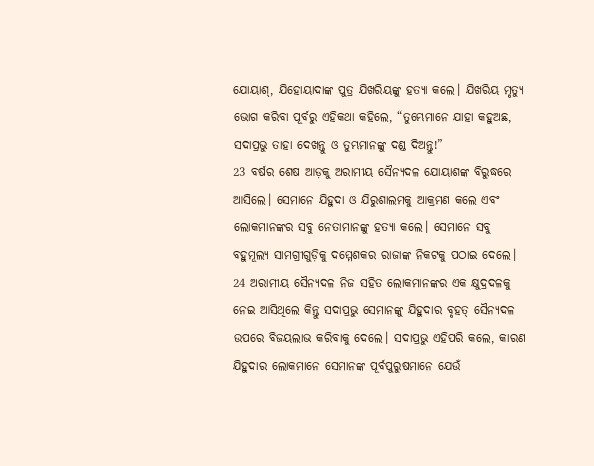ଯୋୟାଶ୍, ଯିହୋୟାଦାଙ୍କ ପୁତ୍ର ଯିଖରିୟଙ୍କୁ ହତ୍ୟା କଲେ। ଯିଖରିୟ ମୃତ୍ୟୁ ଭୋଗ କରିବା ପୂର୍ବରୁ ଏହିକଥା କହିଲେ, “ତୁମ୍ଭେମାନେ ଯାହା କହୁଅଛ, ସଦାପ୍ରଭୁ ତାହା ଦେଖନ୍ତୁ ଓ ତୁମ୍ଭମାନଙ୍କୁ ଦଣ୍ଡ ଦିଅନ୍ତୁ!”
23 ବର୍ଷର ଶେଷ ଆଡ଼କୁ ଅରାମୀୟ ସୈନ୍ୟଦଳ ଯୋୟାଶଙ୍କ ବିରୁଦ୍ଧରେ ଆସିଲେ। ସେମାନେ ଯିହୁଦା ଓ ଯିରୁଶାଲମକୁ ଆକ୍ରମଣ କଲେ ଏବଂ ଲୋକମାନଙ୍କର ସବୁ ନେତାମାନଙ୍କୁ ହତ୍ୟା କଲେ। ସେମାନେ ସବୁ ବହୁମୂଲ୍ୟ ସାମଗ୍ରୀଗୁଡ଼ିକୁ ଦମ୍ମେଶକର ରାଜାଙ୍କ ନିକଟକୁ ପଠାଇ ଦେଲେ। 24 ଅରାମୀୟ ସୈନ୍ୟଦଳ ନିଜ ସହିତ ଲୋକମାନଙ୍କର ଏକ କ୍ଷୁଦ୍ରଦଳକୁ ନେଇ ଆସିଥିଲେ କିନ୍ତୁ ସଦାପ୍ରଭୁ ସେମାନଙ୍କୁ ଯିହୁଦାର ବୃହତ୍ ସୈନ୍ୟଦଳ ଉପରେ ବିଜୟଲାଭ କରିବାକୁ ଦେଲେ। ସଦାପ୍ରଭୁ ଏହିପରି କଲେ, କାରଣ ଯିହୁଦାର ଲୋକମାନେ ସେମାନଙ୍କ ପୂର୍ବପୁରୁଷମାନେ ଯେଉଁ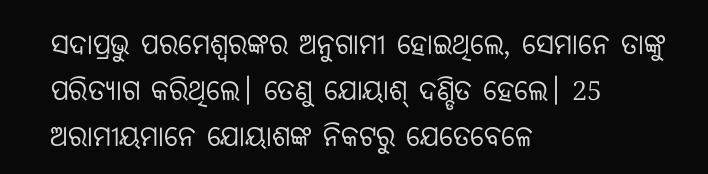ସଦାପ୍ରଭୁ ପରମେଶ୍ୱରଙ୍କର ଅନୁଗାମୀ ହୋଇଥିଲେ, ସେମାନେ ତାଙ୍କୁ ପରିତ୍ୟାଗ କରିଥିଲେ। ତେଣୁ ଯୋୟାଶ୍ ଦଣ୍ଡିତ ହେଲେ। 25 ଅରାମୀୟମାନେ ଯୋୟାଶଙ୍କ ନିକଟରୁ ଯେତେବେଳେ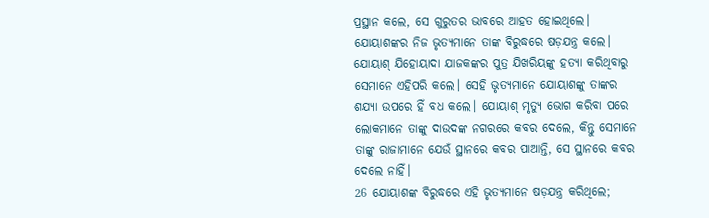ପ୍ରସ୍ଥାନ କଲେ, ସେ ଗୁରୁତର ଭାବରେ ଆହତ ହୋଇଥିଲେ। ଯୋୟାଶଙ୍କର ନିଜ ଭୃତ୍ୟମାନେ ତାଙ୍କ ବିରୁଦ୍ଧରେ ଷଡ଼ଯନ୍ତ୍ର କଲେ। ଯୋୟାଶ୍ ଯିହୋୟାଦା ଯାଜକଙ୍କର ପୁତ୍ର ଯିଖରିୟଙ୍କୁ ହତ୍ୟା କରିଥିବାରୁ ସେମାନେ ଏହିପରି କଲେ। ସେହି ଭୃତ୍ୟମାନେ ଯୋୟାଶଙ୍କୁ ତାଙ୍କର ଶଯ୍ୟା ଉପରେ ହିଁ ବଧ କଲେ। ଯୋୟାଶ୍ ମୃତ୍ୟୁ ଭୋଗ କରିବା ପରେ ଲୋକମାନେ ତାଙ୍କୁ ଦାଉଦଙ୍କ ନଗରରେ କବର ଦେଲେ, କିନ୍ତୁ ସେମାନେ ତାଙ୍କୁ ରାଜାମାନେ ଯେଉଁ ସ୍ଥାନରେ କବର ପାଆନ୍ତି, ସେ ସ୍ଥାନରେ କବର ଦେଲେ ନାହିଁ।
26 ଯୋୟାଶଙ୍କ ବିରୁଦ୍ଧରେ ଏହି ଭୃତ୍ୟମାନେ ଷଡ଼ଯନ୍ତ୍ର କରିଥିଲେ;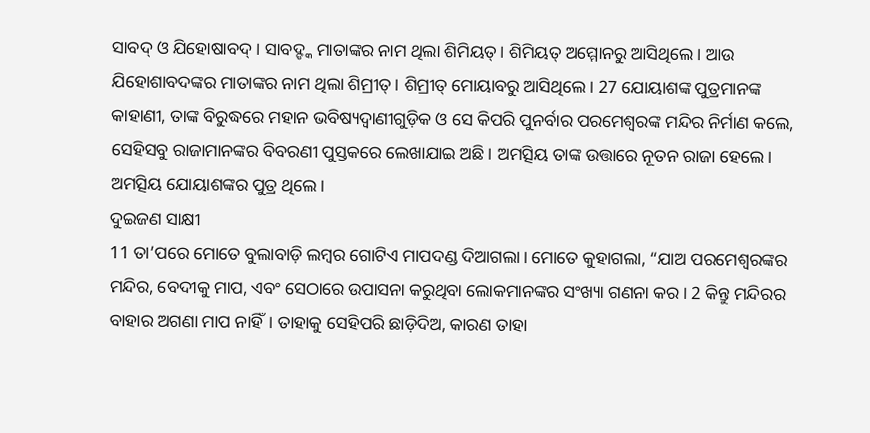ସାବଦ୍ ଓ ଯିହୋଷାବଦ୍। ସାବଦ୍ଙ୍କ ମାତାଙ୍କର ନାମ ଥିଲା ଶିମିୟତ୍। ଶିମିୟତ୍ ଅମ୍ମୋନରୁ ଆସିଥିଲେ। ଆଉ ଯିହୋଶାବଦଙ୍କର ମାତାଙ୍କର ନାମ ଥିଲା ଶିମ୍ରୀତ୍। ଶିମ୍ରୀତ୍ ମୋୟାବରୁ ଆସିଥିଲେ। 27 ଯୋୟାଶଙ୍କ ପୁତ୍ରମାନଙ୍କ କାହାଣୀ, ତାଙ୍କ ବିରୁଦ୍ଧରେ ମହାନ ଭବିଷ୍ୟଦ୍ବାଣୀଗୁଡ଼ିକ ଓ ସେ କିପରି ପୁନର୍ବାର ପରମେଶ୍ୱରଙ୍କ ମନ୍ଦିର ନିର୍ମାଣ କଲେ, ସେହିସବୁ ରାଜାମାନଙ୍କର ବିବରଣୀ ପୁସ୍ତକରେ ଲେଖାଯାଇ ଅଛି। ଅମତ୍ସିୟ ତାଙ୍କ ଉତ୍ତାରେ ନୂତନ ରାଜା ହେଲେ। ଅମତ୍ସିୟ ଯୋୟାଶଙ୍କର ପୁତ୍ର ଥିଲେ।
ଦୁଇଜଣ ସାକ୍ଷୀ
11 ତା’ପରେ ମୋତେ ବୁଲାବାଡ଼ି ଲମ୍ବର ଗୋଟିଏ ମାପଦଣ୍ଡ ଦିଆଗଲା। ମୋତେ କୁହାଗଲା, “ଯାଅ ପରମେଶ୍ୱରଙ୍କର ମନ୍ଦିର, ବେଦୀକୁ ମାପ, ଏବଂ ସେଠାରେ ଉପାସନା କରୁଥିବା ଲୋକମାନଙ୍କର ସଂଖ୍ୟା ଗଣନା କର। 2 କିନ୍ତୁ ମନ୍ଦିରର ବାହାର ଅଗଣା ମାପ ନାହିଁ। ତାହାକୁ ସେହିପରି ଛାଡ଼ିଦିଅ, କାରଣ ତାହା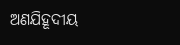ଅଣଯିହୂଦୀୟ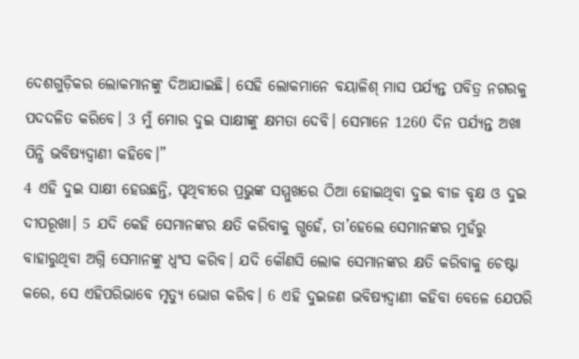ଦେଶଗୁଡ଼ିକର ଲୋକମାନଙ୍କୁ ଦିଆଯାଇଛି। ସେହି ଲୋକମାନେ ବୟାଳିଶ୍ ମାସ ପର୍ଯ୍ୟନ୍ତ ପବିତ୍ର ନଗରକୁ ପଦଦଳିତ କରିବେ। 3 ମୁଁ ମୋର ଦୁଇ ସାକ୍ଷୀଙ୍କୁ କ୍ଷମତା ଦେବି। ସେମାନେ 1260 ଦିନ ପର୍ଯ୍ୟନ୍ତ ଅଖା ପିନ୍ଧି ଭବିଷ୍ୟଦ୍ବାଣୀ କହିବେ।”
4 ଏହି ଦୁଇ ସାକ୍ଷୀ ହେଉଛନ୍ତି, ପୃଥିବୀରେ ପ୍ରଭୁଙ୍କ ସମ୍ମୁଖରେ ଠିଆ ହୋଇଥିବା ଦୁଇ ବୀଜ ବୃକ୍ଷ ଓ ଦୁଇ ଦୀପରୂଖା। 5 ଯଦି କେହି ସେମାନଙ୍କର କ୍ଷତି କରିବାକୁ ଗ୍ଭହେଁ, ତା’ହେଲେ ସେମାନଙ୍କର ମୁହଁରୁ ବାହାରୁଥିବା ଅଗ୍ନି ସେମାନଙ୍କୁ ଧ୍ୱଂସ କରିବ। ଯଦି କୌଣସି ଲୋକ ସେମାନଙ୍କର କ୍ଷତି କରିବାକୁ ଚେଷ୍ଟା କରେ, ସେ ଏହିପରିଭାବେ ମୃତ୍ୟୁ ଭୋଗ କରିବ। 6 ଏହି ଦୁଇଜଣ ଭବିଷ୍ୟଦ୍ବାଣୀ କହିବା ବେଳେ ଯେପରି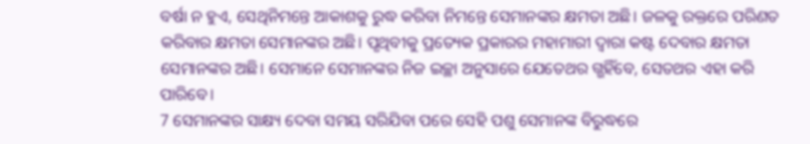ବର୍ଷା ନ ହୁଏ, ସେଥିନିମନ୍ତେ ଆକାଶକୁ ରୁଦ୍ଧ କରିବା ନିମନ୍ତେ ସେମାନଙ୍କର କ୍ଷମତା ଅଛି। ଜଳକୁ ରକ୍ତରେ ପରିଣତ କରିବାର କ୍ଷମତା ସେମାନଙ୍କର ଅଛି। ପୃଥିବୀକୁ ପ୍ରତ୍ୟେକ ପ୍ରକାରର ମହାମାରୀ ଦ୍ୱାରା କଷ୍ଟ ଦେବାର କ୍ଷମତା ସେମାନଙ୍କର ଅଛି। ସେମାନେ ସେମାନଙ୍କର ନିଜ ଇଚ୍ଛା ଅନୁସାରେ ଯେତେଥର ଗ୍ଭହିଁବେ, ସେତଥର ଏହା କରି ପାରିବେ।
7 ସେମାନଙ୍କର ସାକ୍ଷ୍ୟ ଦେବା ସମୟ ସରିଯିବା ପରେ ସେହି ପଶୁ ସେମାନଙ୍କ ବିରୁଦ୍ଧରେ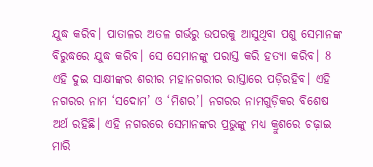ଯୁଦ୍ଧ କରିବ। ପାତାଳର ଅତଳ ଗର୍ଭରୁ ଉପରକୁ ଆସୁଥିବା ପଶୁ ସେମାନଙ୍କ ବିରୁଦ୍ଧରେ ଯୁଦ୍ଧ କରିବ। ସେ ସେମାନଙ୍କୁ ପରାସ୍ତ କରି ହତ୍ୟା କରିବ। 8 ଏହି ଦୁଇ ସାକ୍ଷୀଙ୍କର ଶରୀର ମହାନଗରୀର ରାସ୍ତାରେ ପଡ଼ିରହିବ। ଏହି ନଗରର ନାମ ‘ସଦୋମ’ ଓ ‘ମିଶର’। ନଗରର ନାମଗୁଡ଼ିକର ବିଶେଷ ଅର୍ଥ ରହିଛି। ଏହି ନଗରରେ ସେମାନଙ୍କର ପ୍ରଭୁଙ୍କୁ ମଧ୍ୟ କ୍ରୁଶରେ ଚଢ଼ାଇ ମାରି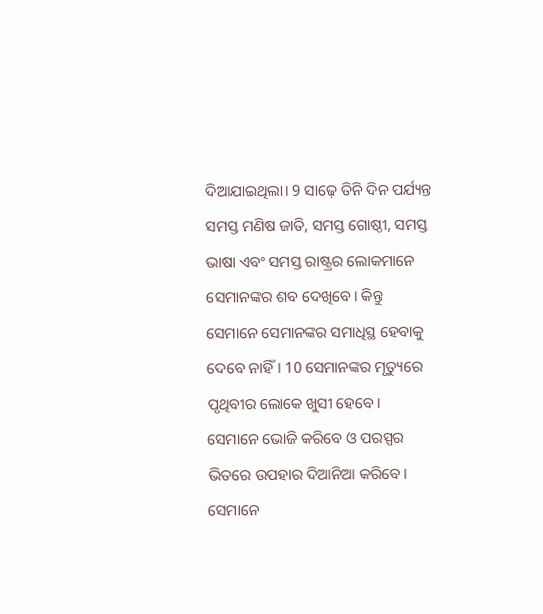ଦିଆଯାଇଥିଲା। 9 ସାଢ଼େ ତିନି ଦିନ ପର୍ଯ୍ୟନ୍ତ ସମସ୍ତ ମଣିଷ ଜାତି, ସମସ୍ତ ଗୋଷ୍ଠୀ, ସମସ୍ତ ଭାଷା ଏବଂ ସମସ୍ତ ରାଷ୍ଟ୍ରର ଲୋକମାନେ ସେମାନଙ୍କର ଶବ ଦେଖିବେ। କିନ୍ତୁ ସେମାନେ ସେମାନଙ୍କର ସମାଧିସ୍ଥ ହେବାକୁ ଦେବେ ନାହିଁ। 10 ସେମାନଙ୍କର ମୃତ୍ୟୁରେ ପୃଥିବୀର ଲୋକେ ଖୁସୀ ହେବେ। ସେମାନେ ଭୋଜି କରିବେ ଓ ପରସ୍ପର ଭିତରେ ଉପହାର ଦିଆନିଆ କରିବେ। ସେମାନେ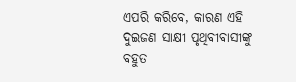ଏପରି କରିବେ, କାରଣ ଏହି ଦୁଇଜଣ ସାକ୍ଷୀ ପୃଥିବୀବାସୀଙ୍କୁ ବହୁତ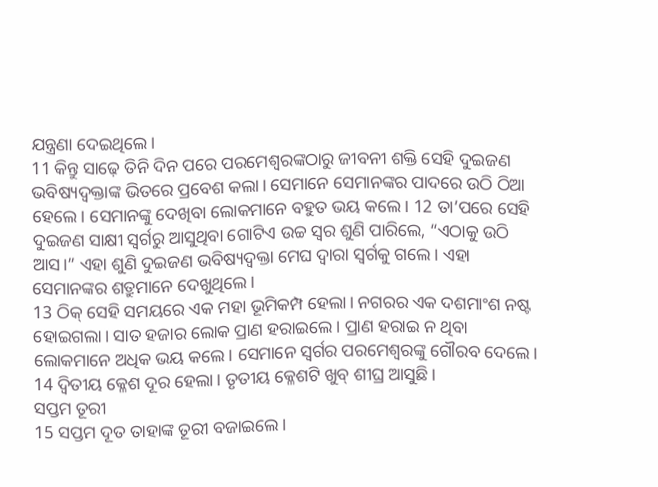ଯନ୍ତ୍ରଣା ଦେଇଥିଲେ।
11 କିନ୍ତୁ ସାଢ଼େ ତିନି ଦିନ ପରେ ପରମେଶ୍ୱରଙ୍କଠାରୁ ଜୀବନୀ ଶକ୍ତି ସେହି ଦୁଇଜଣ ଭବିଷ୍ୟଦ୍ବକ୍ତାଙ୍କ ଭିତରେ ପ୍ରବେଶ କଲା। ସେମାନେ ସେମାନଙ୍କର ପାଦରେ ଉଠି ଠିଆ ହେଲେ। ସେମାନଙ୍କୁ ଦେଖିବା ଲୋକମାନେ ବହୁତ ଭୟ କଲେ। 12 ତା’ପରେ ସେହି ଦୁଇଜଣ ସାକ୍ଷୀ ସ୍ୱର୍ଗରୁ ଆସୁଥିବା ଗୋଟିଏ ଉଚ୍ଚ ସ୍ୱର ଶୁଣି ପାରିଲେ, “ଏଠାକୁ ଉଠି ଆସ।” ଏହା ଶୁଣି ଦୁଇଜଣ ଭବିଷ୍ୟଦ୍ବକ୍ତା ମେଘ ଦ୍ୱାରା ସ୍ୱର୍ଗକୁ ଗଲେ। ଏହା ସେମାନଙ୍କର ଶତ୍ରୁମାନେ ଦେଖୁଥିଲେ।
13 ଠିକ୍ ସେହି ସମୟରେ ଏକ ମହା ଭୂମିକମ୍ପ ହେଲା। ନଗରର ଏକ ଦଶମାଂଶ ନଷ୍ଟ ହୋଇଗଲା। ସାତ ହଜାର ଲୋକ ପ୍ରାଣ ହରାଇଲେ। ପ୍ରାଣ ହରାଇ ନ ଥିବା ଲୋକମାନେ ଅଧିକ ଭୟ କଲେ। ସେମାନେ ସ୍ୱର୍ଗର ପରମେଶ୍ୱରଙ୍କୁ ଗୌରବ ଦେଲେ।
14 ଦ୍ୱିତୀୟ କ୍ଳେଶ ଦୂର ହେଲା। ତୃତୀୟ କ୍ଳେଶଟି ଖୁବ୍ ଶୀଘ୍ର ଆସୁଛି।
ସପ୍ତମ ତୂରୀ
15 ସପ୍ତମ ଦୂତ ତାହାଙ୍କ ତୂରୀ ବଜାଇଲେ।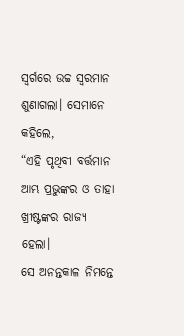ସ୍ୱର୍ଗରେ ଉଚ୍ଚ ସ୍ୱରମାନ ଶୁଣାଗଲା। ସେମାନେ କହିଲେ,
“ଏହି ପୃଥିବୀ ବର୍ତ୍ତମାନ ଆମ୍ଭ ପ୍ରଭୁଙ୍କର ଓ ତାହା ଖ୍ରୀଷ୍ଟଙ୍କର ରାଜ୍ୟ ହେଲା।
ସେ ଅନନ୍ତକାଳ ନିମନ୍ତେ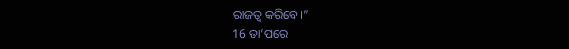ରାଜତ୍ୱ କରିବେ।”
16 ତା’ପରେ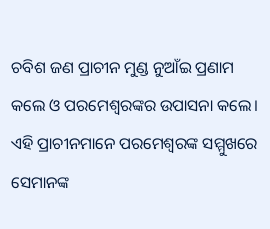ଚବିଶ ଜଣ ପ୍ରାଚୀନ ମୁଣ୍ଡ ନୁଆଁଇ ପ୍ରଣାମ କଲେ ଓ ପରମେଶ୍ୱରଙ୍କର ଉପାସନା କଲେ। ଏହି ପ୍ରାଚୀନମାନେ ପରମେଶ୍ୱରଙ୍କ ସମ୍ମୁଖରେ ସେମାନଙ୍କ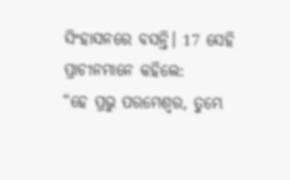ସିଂହାସନରେ ବସନ୍ତି। 17 ସେହି ପ୍ରାଚୀନମାନେ କହିଲେ:
“ହେ ପ୍ରଭୁ ପରମେଶ୍ୱର, ତୁମ୍ଭେ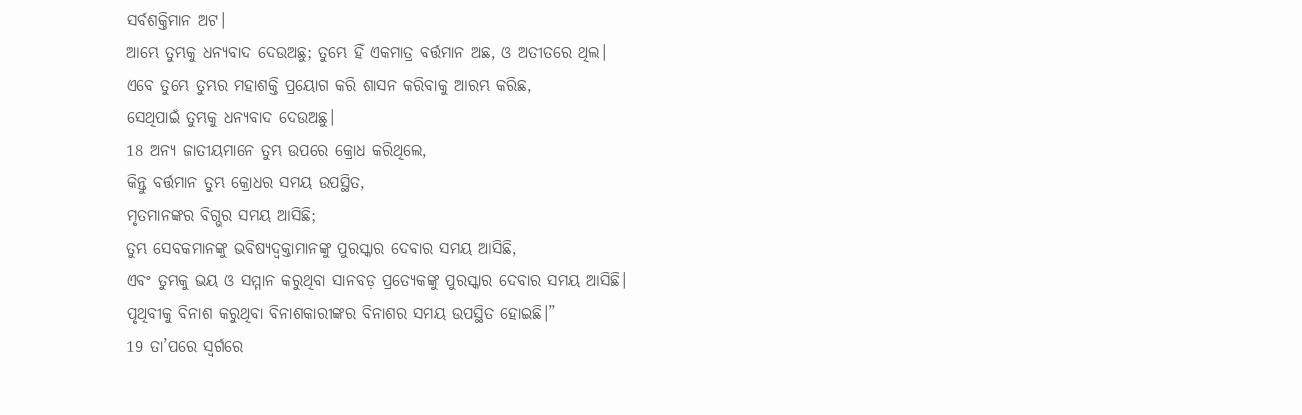ସର୍ବଶକ୍ତିମାନ ଅଟ।
ଆମ୍ଭେ ତୁମ୍ଭକୁ ଧନ୍ୟବାଦ ଦେଉଅଛୁ; ତୁମ୍ଭେ ହିଁ ଏକମାତ୍ର ବର୍ତ୍ତମାନ ଅଛ, ଓ ଅତୀତରେ ଥିଲ।
ଏବେ ତୁମ୍ଭେ ତୁମ୍ଭର ମହାଶକ୍ତି ପ୍ରୟୋଗ କରି ଶାସନ କରିବାକୁ ଆରମ୍ଭ କରିଛ,
ସେଥିପାଇଁ ତୁମ୍ଭକୁ ଧନ୍ୟବାଦ ଦେଉଅଛୁ।
18 ଅନ୍ୟ ଜାତୀୟମାନେ ତୁମ୍ଭ ଉପରେ କ୍ରୋଧ କରିଥିଲେ,
କିନ୍ତୁ ବର୍ତ୍ତମାନ ତୁମ୍ଭ କ୍ରୋଧର ସମୟ ଉପସ୍ଥିତ,
ମୃତମାନଙ୍କର ବିଗ୍ଭର ସମୟ ଆସିଛି;
ତୁମ୍ଭ ସେବକମାନଙ୍କୁ ଭବିଷ୍ୟଦ୍ବକ୍ତାମାନଙ୍କୁ ପୁରସ୍କାର ଦେବାର ସମୟ ଆସିଛି,
ଏବଂ ତୁମ୍ଭକୁ ଭୟ ଓ ସମ୍ମାନ କରୁଥିବା ସାନବଡ଼ ପ୍ରତ୍ୟେକଙ୍କୁ ପୁରସ୍କାର ଦେବାର ସମୟ ଆସିଛି।
ପୃଥିବୀକୁ ବିନାଶ କରୁଥିବା ବିନାଶକାରୀଙ୍କର ବିନାଶର ସମୟ ଉପସ୍ଥିତ ହୋଇଛି।”
19 ତା’ପରେ ସ୍ୱର୍ଗରେ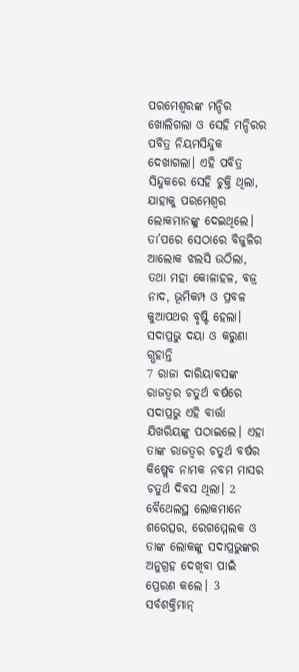ପରମେଶ୍ୱରଙ୍କ ମନ୍ଦିର ଖୋଲିଗଲା ଓ ସେହି ମନ୍ଦିରର ପବିତ୍ର ନିୟମସିନ୍ଦୁକ ଦେଖାଗଲା। ଏହି ପବିତ୍ର ସିନ୍ଦୁକରେ ସେହି ଚୁକ୍ତି ଥିଲା, ଯାହାକୁ ପରମେଶ୍ୱର ଲୋକମାନଙ୍କୁ ଦେଇଥିଲେ। ତା’ପରେ ସେଠାରେ ବିଜୁଳିର ଆଲୋକ ଝଲସି ଉଠିଲା, ତଥା ମହା କୋଳାହଳ, ବଜ୍ର ନାଦ, ଭୂମିକମ୍ପ ଓ ପ୍ରବଳ କୁଆପଥର ବୃଷ୍ଟି ହେଲା।
ସଦାପ୍ରଭୁ ଦୟା ଓ କରୁଣା ଗ୍ଭହାନ୍ତି
7 ରାଜା ଦାରିୟାବସଙ୍କ ରାଜତ୍ୱର ଚତୁର୍ଥ ବର୍ଷରେ ସଦାପ୍ରଭୁ ଏହି ବାର୍ତ୍ତା ଯିଖରିୟଙ୍କୁ ପଠାଇଲେ। ଏହା ତାଙ୍କ ରାଜତ୍ୱର ଚତୁର୍ଥ ବର୍ଷର କିଷ୍ଲେବ ନାମକ ନବମ ମାସର ଚତୁର୍ଥ ଦିବସ ଥିଲା। 2 ବୈଥେଲସ୍ଥ ଲୋକମାନେ ଶରେତ୍ସର, ରେଗମ୍ମେଲକ ଓ ତାଙ୍କ ଲୋକଙ୍କୁ ସଦାପ୍ରଭୁଙ୍କର ଅନୁଗ୍ରହ ଦେଖିବା ପାଇଁ ପ୍ରେରଣ କଲେ। 3 ସର୍ବଶକ୍ତିମାନ୍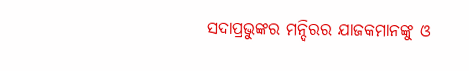ସଦାପ୍ରଭୁଙ୍କର ମନ୍ଦିରର ଯାଜକମାନଙ୍କୁ ଓ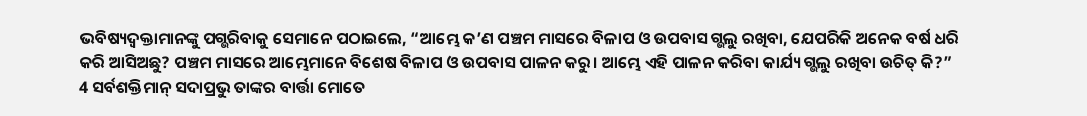ଭବିଷ୍ୟଦ୍ବକ୍ତାମାନଙ୍କୁ ପଗ୍ଭରିବାକୁ ସେମାନେ ପଠାଇଲେ, “ଆମ୍ଭେ କ’ଣ ପଞ୍ଚମ ମାସରେ ବିଳାପ ଓ ଉପବାସ ଗ୍ଭଲୁ ରଖିବା, ଯେପରିକି ଅନେକ ବର୍ଷ ଧରି କରି ଆସିଅଛୁ? ପଞ୍ଚମ ମାସରେ ଆମ୍ଭେମାନେ ବିଶେଷ ବିଳାପ ଓ ଉପବାସ ପାଳନ କରୁ। ଆମ୍ଭେ ଏହି ପାଳନ କରିବା କାର୍ଯ୍ୟ ଗ୍ଭଲୁ ରଖିବା ଉଚିତ୍ କି?”
4 ସର୍ବଶକ୍ତିମାନ୍ ସଦାପ୍ରଭୁ ତାଙ୍କର ବାର୍ତ୍ତା ମୋତେ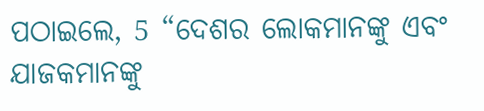ପଠାଇଲେ, 5 “ଦେଶର ଲୋକମାନଙ୍କୁ ଏବଂ ଯାଜକମାନଙ୍କୁ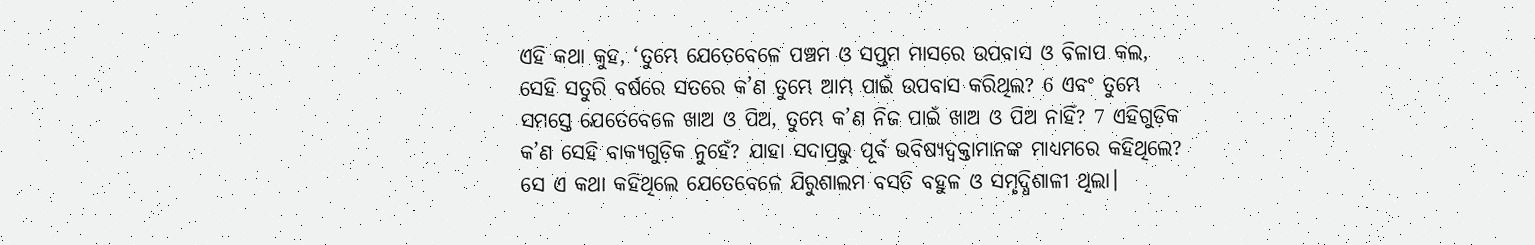ଏହି କଥା କୁହ, ‘ତୁମ୍ଭେ ଯେତେବେଳେ ପଞ୍ଚମ ଓ ସପ୍ତମ ମାସରେ ଉପବାସ ଓ ବିଳାପ କଲ, ସେହି ସତୁରି ବର୍ଷରେ ସତରେ କ’ଣ ତୁମ୍ଭେ ଆମ୍ଭ ପାଇଁ ଉପବାସ କରିଥିଲ? 6 ଏବଂ ତୁମ୍ଭେ ସମସ୍ତେ ଯେତେବେଳେ ଖାଅ ଓ ପିଅ, ତୁମ୍ଭେ କ’ଣ ନିଜ ପାଇଁ ଖାଅ ଓ ପିଅ ନାହିଁ? 7 ଏହିଗୁଡ଼ିକ କ’ଣ ସେହି ବାକ୍ୟଗୁଡ଼ିକ ନୁହେଁ? ଯାହା ସଦାପ୍ରଭୁ ପୂର୍ବ ଭବିଷ୍ୟଦ୍ବକ୍ତାମାନଙ୍କ ମାଧ୍ୟମରେ କହିଥିଲେ? ସେ ଏ କଥା କହିଥିଲେ ଯେତେବେଳେ ଯିରୁଶାଲମ ବସତି ବହୁଳ ଓ ସମୃଦ୍ଧିଶାଳୀ ଥିଲା।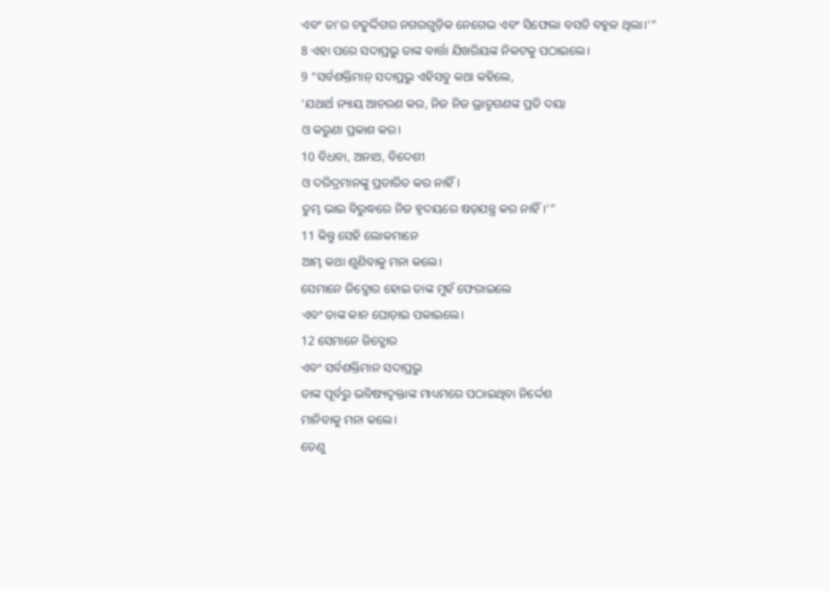ଏବଂ ତା’ର ଚତୁର୍ଦ୍ଦିଗର ନଗରଗୁଡ଼ିକ ନେଗେଭ ଏବଂ ସିଫେଲା ବସତି ବହୁଳ ଥିଲା।’”
8 ଏହା ପରେ ସଦାପ୍ରଭୁ ତାଙ୍କ ବାର୍ତ୍ତା ଯିଖରିୟଙ୍କ ନିକଟକୁ ପଠାଇଲେ।
9 “ସର୍ବଶକ୍ତିମାନ୍ ସଦାପ୍ରଭୁ ଏହିସବୁ କଥା କହିଲେ,
‘ଯଥାର୍ଥ ନ୍ୟାୟ ଆଚରଣ କର, ନିଜ ନିଜ ଭ୍ରାତୃଗଣଙ୍କ ପ୍ରତି ଦୟା
ଓ କରୁଣା ପ୍ରକାଶ କର।
10 ବିଧବା, ଅନାଥ, ବିଦେଶୀ
ଓ ଦରିଦ୍ରମାନଙ୍କୁ ପ୍ରତାରିତ କର ନାହିଁ।
ତୁମ୍ଭ ଭାଇ ବିରୁଦ୍ଧରେ ନିଜ ହୃଦୟରେ ଷଡ଼ଯନ୍ତ୍ର କର ନାହିଁ।’”
11 କିନ୍ତୁ ସେହି ଲୋକମାନେ
ଆମ୍ଭ କଥା ଶୁଣିବାକୁ ମନା କଲେ।
ସେମାନେ ଜିଦ୍ଖୋର ହୋଇ ତାଙ୍କ ମୁହଁ ଫେରାଇଲେ
ଏବଂ ତାଙ୍କ କାନ ଘୋଡ଼ାଇ ପକାଇଲେ।
12 ସେମାନେ ଜିଦ୍ଖୋର
ଏବଂ ସର୍ବଶକ୍ତିମାନ ସଦାପ୍ରଭୁ
ତାଙ୍କ ପୂର୍ବରୁ ଭବିଷ୍ୟଦ୍ବକ୍ତାଙ୍କ ମାଧ୍ୟମରେ ପଠାଇଥିବା ନିର୍ଦ୍ଦେଶ
ମାନିବାକୁ ମନା କଲେ।
ତେଣୁ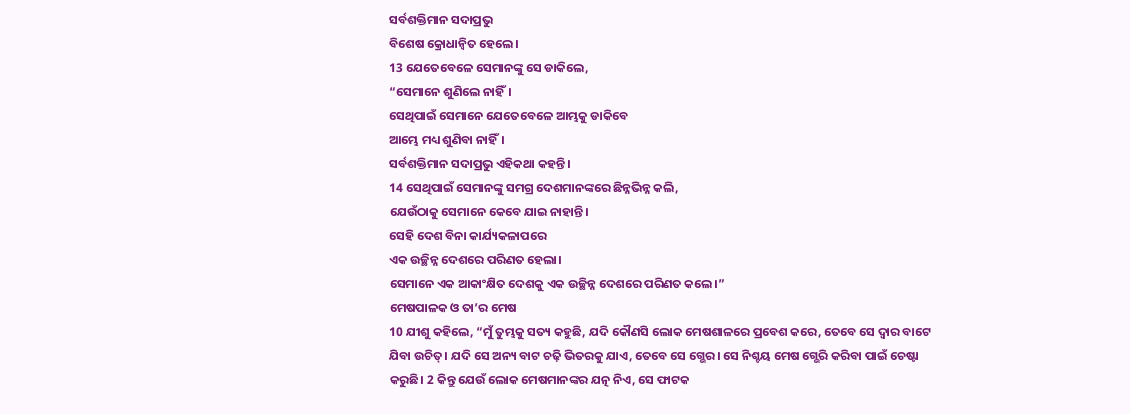ସର୍ବଶକ୍ତିମାନ ସଦାପ୍ରଭୁ
ବିଶେଷ କ୍ରୋଧାନ୍ୱିତ ହେଲେ।
13 ଯେତେବେଳେ ସେମାନଙ୍କୁ ସେ ଡାକିଲେ,
“ସେମାନେ ଶୁଣିଲେ ନାହିଁ।
ସେଥିପାଇଁ ସେମାନେ ଯେତେବେଳେ ଆମ୍ଭକୁ ଡାକିବେ
ଆମ୍ଭେ ମଧ୍ୟ ଶୁଣିବା ନାହିଁ।
ସର୍ବଶକ୍ତିମାନ ସଦାପ୍ରଭୁ ଏହିକଥା କହନ୍ତି।
14 ସେଥିପାଇଁ ସେମାନଙ୍କୁ ସମଗ୍ର ଦେଶମାନଙ୍କରେ ଛିନ୍ନଭିନ୍ନ କଲି,
ଯେଉଁଠାକୁ ସେମାନେ କେବେ ଯାଇ ନାହାନ୍ତି।
ସେହି ଦେଶ ବିନା କାର୍ଯ୍ୟକଳାପରେ
ଏକ ଉଚ୍ଛିନ୍ନ ଦେଶରେ ପରିଣତ ହେଲା।
ସେମାନେ ଏକ ଆକାଂକ୍ଷିତ ଦେଶକୁ ଏକ ଉଚ୍ଛିନ୍ନ ଦେଶରେ ପରିଣତ କଲେ।”
ମେଷପାଳକ ଓ ତା’ର ମେଷ
10 ଯୀଶୁ କହିଲେ, “ମୁଁ ତୁମ୍ଭକୁ ସତ୍ୟ କହୁଛି, ଯଦି କୌଣସି ଲୋକ ମେଷଶାଳରେ ପ୍ରବେଶ କରେ, ତେବେ ସେ ଦ୍ୱାର ବାଟେ ଯିବା ଉଚିତ୍। ଯଦି ସେ ଅନ୍ୟ ବାଟ ଚଢ଼ି ଭିତରକୁ ଯାଏ, ତେବେ ସେ ଗ୍ଭେର। ସେ ନିଶ୍ଚୟ ମେଷ ଗ୍ଭେରି କରିବା ପାଇଁ ଚେଷ୍ଟା କରୁଛି। 2 କିନ୍ତୁ ଯେଉଁ ଲୋକ ମେଷମାନଙ୍କର ଯତ୍ନ ନିଏ, ସେ ଫାଟକ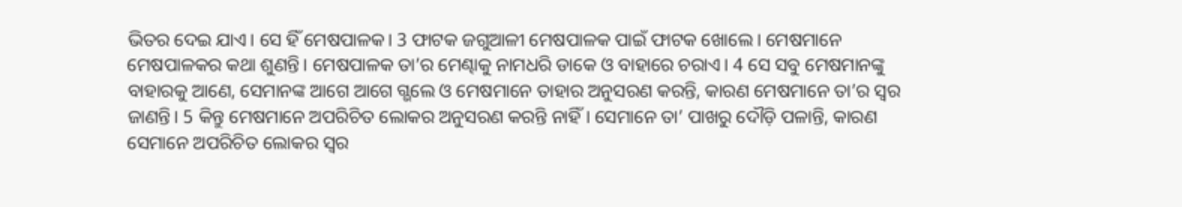ଭିତର ଦେଇ ଯାଏ। ସେ ହିଁ ମେଷପାଳକ। 3 ଫାଟକ ଜଗୁଆଳୀ ମେଷପାଳକ ପାଇଁ ଫାଟକ ଖୋଲେ। ମେଷମାନେ ମେଷପାଳକର କଥା ଶୁଣନ୍ତି। ମେଷପାଳକ ତା’ର ମେଣ୍ଢାକୁ ନାମଧରି ଡାକେ ଓ ବାହାରେ ଚରାଏ। 4 ସେ ସବୁ ମେଷମାନଙ୍କୁ ବାହାରକୁ ଆଣେ, ସେମାନଙ୍କ ଆଗେ ଆଗେ ଗ୍ଭଲେ ଓ ମେଷମାନେ ତାହାର ଅନୁସରଣ କରନ୍ତି, କାରଣ ମେଷମାନେ ତା’ର ସ୍ୱର ଜାଣନ୍ତି। 5 କିନ୍ତୁ ମେଷମାନେ ଅପରିଚିତ ଲୋକର ଅନୁସରଣ କରନ୍ତି ନାହିଁ। ସେମାନେ ତା’ ପାଖରୁ ଦୌଡ଼ି ପଳାନ୍ତି, କାରଣ ସେମାନେ ଅପରିଚିତ ଲୋକର ସ୍ୱର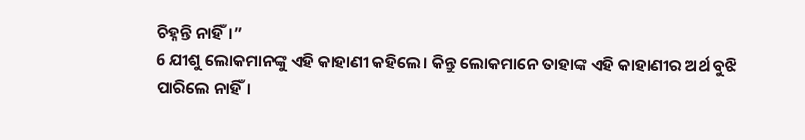ଚିହ୍ନନ୍ତି ନାହିଁ।”
6 ଯୀଶୁ ଲୋକମାନଙ୍କୁ ଏହି କାହାଣୀ କହିଲେ। କିନ୍ତୁ ଲୋକମାନେ ତାହାଙ୍କ ଏହି କାହାଣୀର ଅର୍ଥ ବୁଝି ପାରିଲେ ନାହିଁ।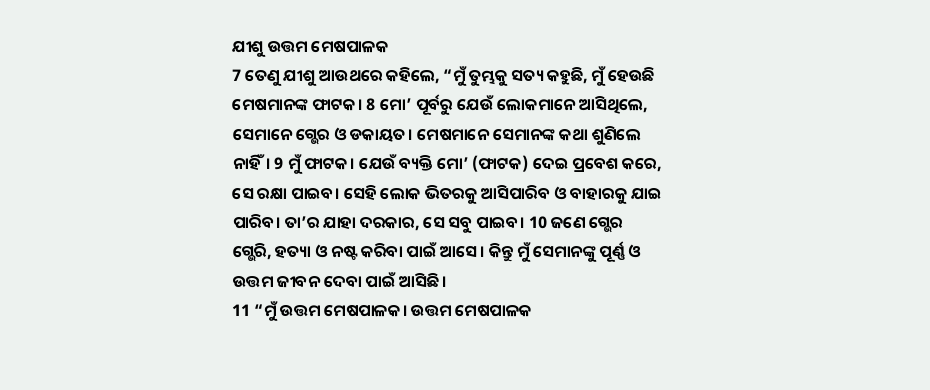ଯୀଶୁ ଉତ୍ତମ ମେଷପାଳକ
7 ତେଣୁ ଯୀଶୁ ଆଉଥରେ କହିଲେ, “ମୁଁ ତୁମ୍ଭକୁ ସତ୍ୟ କହୁଛି, ମୁଁ ହେଉଛି ମେଷମାନଙ୍କ ଫାଟକ। 8 ମୋ’ ପୂର୍ବରୁ ଯେଉଁ ଲୋକମାନେ ଆସିଥିଲେ, ସେମାନେ ଗ୍ଭେର ଓ ଡକାୟତ। ମେଷମାନେ ସେମାନଙ୍କ କଥା ଶୁଣିଲେ ନାହିଁ। 9 ମୁଁ ଫାଟକ। ଯେଉଁ ବ୍ୟକ୍ତି ମୋ’ (ଫାଟକ) ଦେଇ ପ୍ରବେଶ କରେ, ସେ ରକ୍ଷା ପାଇବ। ସେହି ଲୋକ ଭିତରକୁ ଆସିପାରିବ ଓ ବାହାରକୁ ଯାଇ ପାରିବ। ତା’ର ଯାହା ଦରକାର, ସେ ସବୁ ପାଇବ। 10 ଜଣେ ଗ୍ଭେର ଗ୍ଭେରି, ହତ୍ୟା ଓ ନଷ୍ଟ କରିବା ପାଇଁ ଆସେ। କିନ୍ତୁ ମୁଁ ସେମାନଙ୍କୁ ପୂର୍ଣ୍ଣ ଓ ଉତ୍ତମ ଜୀବନ ଦେବା ପାଇଁ ଆସିଛି।
11 “ମୁଁ ଉତ୍ତମ ମେଷପାଳକ। ଉତ୍ତମ ମେଷପାଳକ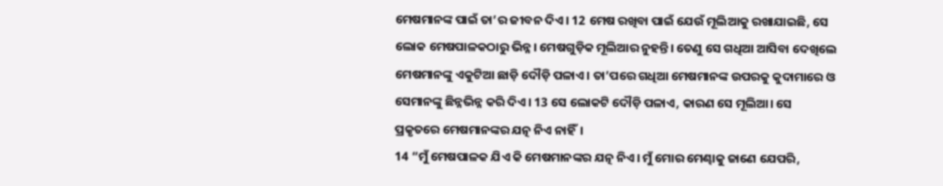ମେଷମାନଙ୍କ ପାଇଁ ତା’ର ଜୀବନ ଦିଏ। 12 ମେଷ ରଖିବା ପାଇଁ ଯେଉଁ ମୂଲିଆକୁ ରଖାଯାଇଛି, ସେ ଲୋକ ମେଷପାଳକଠାରୁ ଭିନ୍ନ। ମେଷଗୁଡ଼ିକ ମୂଲିଆର ନୁହନ୍ତି। ତେଣୁ ସେ ଗଧିଆ ଆସିବା ଦେଖିଲେ ମେଷମାନଙ୍କୁ ଏକୁଟିଆ ଛାଡ଼ି ଦୌଡ଼ି ପଳାଏ। ତା’ପରେ ଗଧିଆ ମେଷମାନଙ୍କ ଉପରକୁ କୁଦାମାରେ ଓ ସେମାନଙ୍କୁ ଛିନ୍ନଭିନ୍ନ କରି ଦିଏ। 13 ସେ ଲୋକଟି ଦୌଡ଼ି ପଳାଏ, କାରଣ ସେ ମୂଲିଆ। ସେ ପ୍ରକୃତରେ ମେଷମାନଙ୍କର ଯତ୍ନ ନିଏ ନାହିଁ।
14 “ମୁଁ ମେଷପାଳକ ଯିଏ କି ମେଷମାନଙ୍କର ଯତ୍ନ ନିଏ। ମୁଁ ମୋର ମେଣ୍ଢାକୁ ଜାଣେ ଯେପରି,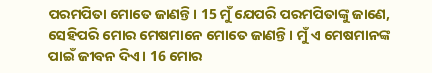ପରମପିତା ମୋତେ ଜାଣନ୍ତି। 15 ମୁଁ ଯେପରି ପରମପିତାଙ୍କୁ ଜାଣେ, ସେହିପରି ମୋର ମେଷମାନେ ମୋତେ ଜାଣନ୍ତି। ମୁଁ ଏ ମେଷମାନଙ୍କ ପାଇଁ ଜୀବନ ଦିଏ। 16 ମୋର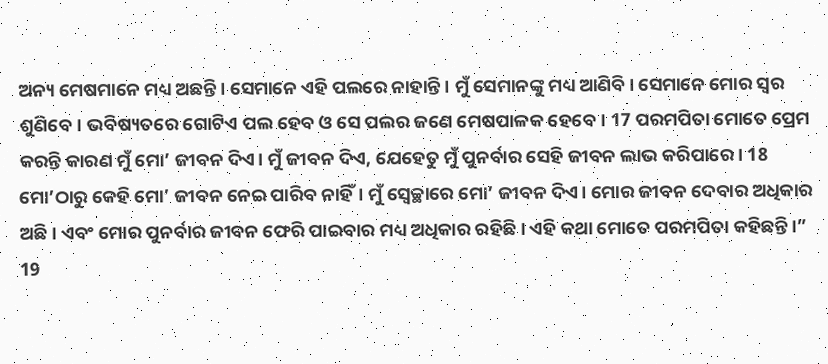ଅନ୍ୟ ମେଷମାନେ ମଧ୍ୟ ଅଛନ୍ତି। ସେମାନେ ଏହି ପଲରେ ନାହାନ୍ତି। ମୁଁ ସେମାନଙ୍କୁ ମଧ୍ୟ ଆଣିବି। ସେମାନେ ମୋର ସ୍ୱର ଶୁଣିବେ। ଭବିଷ୍ୟତରେ ଗୋଟିଏ ପଲ ହେବ ଓ ସେ ପଲର ଜଣେ ମେଷପାଳକ ହେବେ। 17 ପରମପିତା ମୋତେ ପ୍ରେମ କରନ୍ତି କାରଣ ମୁଁ ମୋ’ ଜୀବନ ଦିଏ। ମୁଁ ଜୀବନ ଦିଏ, ଯେହେତୁ ମୁଁ ପୁନର୍ବାର ସେହି ଜୀବନ ଲାଭ କରିପାରେ। 18 ମୋ’ଠାରୁ କେହି ମୋ’ ଜୀବନ ନେଇ ପାରିବ ନାହିଁ। ମୁଁ ସ୍ୱେଚ୍ଛାରେ ମୋ’ ଜୀବନ ଦିଏ। ମୋର ଜୀବନ ଦେବାର ଅଧିକାର ଅଛି। ଏବଂ ମୋର ପୁନର୍ବାର ଜୀବନ ଫେରି ପାଇବାର ମଧ୍ୟ ଅଧିକାର ରହିଛି। ଏହି କଥା ମୋତେ ପରମପିତା କହିଛନ୍ତି।”
19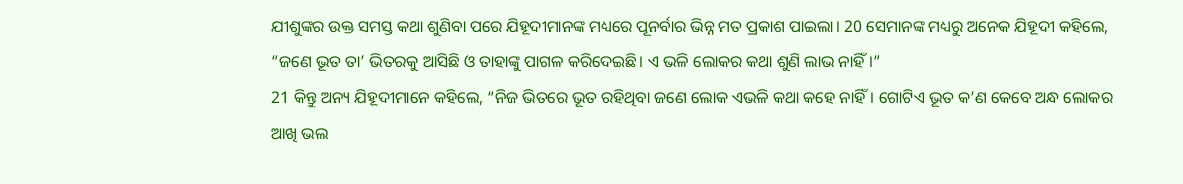ଯୀଶୁଙ୍କର ଉକ୍ତ ସମସ୍ତ କଥା ଶୁଣିବା ପରେ ଯିହୂଦୀମାନଙ୍କ ମଧ୍ୟରେ ପୂନର୍ବାର ଭିନ୍ନ ମତ ପ୍ରକାଶ ପାଇଲା। 20 ସେମାନଙ୍କ ମଧ୍ୟରୁ ଅନେକ ଯିହୂଦୀ କହିଲେ, “ଜଣେ ଭୂତ ତା’ ଭିତରକୁ ଆସିଛି ଓ ତାହାଙ୍କୁ ପାଗଳ କରିଦେଇଛି। ଏ ଭଳି ଲୋକର କଥା ଶୁଣି ଲାଭ ନାହିଁ।”
21 କିନ୍ତୁ ଅନ୍ୟ ଯିହୂଦୀମାନେ କହିଲେ, “ନିଜ ଭିତରେ ଭୂତ ରହିଥିବା ଜଣେ ଲୋକ ଏଭଳି କଥା କହେ ନାହିଁ। ଗୋଟିଏ ଭୂତ କ’ଣ କେବେ ଅନ୍ଧ ଲୋକର ଆଖି ଭଲ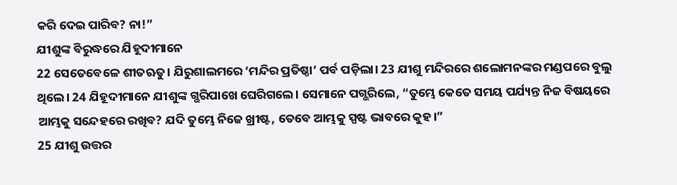କରି ଦେଇ ପାରିବ? ନା!”
ଯୀଶୁଙ୍କ ବିରୁଦ୍ଧରେ ଯିହୂଦୀମାନେ
22 ସେତେବେଳେ ଶୀତଋତୁ। ଯିରୁଶାଲମରେ ‘ମନ୍ଦିର ପ୍ରତିଷ୍ଠା’ ପର୍ବ ପଡ଼ିଲା। 23 ଯୀଶୁ ମନ୍ଦିରରେ ଶଲୋମନଙ୍କର ମଣ୍ଡପରେ ବୁଲୁ ଥିଲେ। 24 ଯିହୂଦୀମାନେ ଯୀଶୁଙ୍କ ଗ୍ଭରିପାଖେ ଘେରିଗଲେ। ସେମାନେ ପଗ୍ଭରିଲେ, “ତୁମ୍ଭେ କେତେ ସମୟ ପର୍ଯ୍ୟନ୍ତ ନିଜ ବିଷୟରେ ଆମ୍ଭକୁ ସନ୍ଦେହରେ ରଖିବ? ଯଦି ତୁମ୍ଭେ ନିଜେ ଖ୍ରୀଷ୍ଟ, ତେବେ ଆମ୍ଭକୁ ସ୍ପଷ୍ଟ ଭାବରେ କୁହ।”
25 ଯୀଶୁ ଉତ୍ତର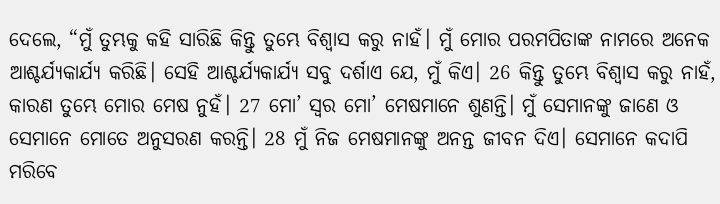ଦେଲେ, “ମୁଁ ତୁମ୍ଭକୁ କହି ସାରିଛି କିନ୍ତୁ ତୁମ୍ଭେ ବିଶ୍ୱାସ କରୁ ନାହଁ। ମୁଁ ମୋର ପରମପିତାଙ୍କ ନାମରେ ଅନେକ ଆଶ୍ଚର୍ଯ୍ୟକାର୍ଯ୍ୟ କରିଛି। ସେହି ଆଶ୍ଚର୍ଯ୍ୟକାର୍ଯ୍ୟ ସବୁ ଦର୍ଶାଏ ଯେ, ମୁଁ କିଏ। 26 କିନ୍ତୁ ତୁମ୍ଭେ ବିଶ୍ୱାସ କରୁ ନାହଁ, କାରଣ ତୁମ୍ଭେ ମୋର ମେଷ ନୁହଁ। 27 ମୋ’ ସ୍ୱର ମୋ’ ମେଷମାନେ ଶୁଣନ୍ତି। ମୁଁ ସେମାନଙ୍କୁ ଜାଣେ ଓ ସେମାନେ ମୋତେ ଅନୁସରଣ କରନ୍ତି। 28 ମୁଁ ନିଜ ମେଷମାନଙ୍କୁ ଅନନ୍ତ ଜୀବନ ଦିଏ। ସେମାନେ କଦାପି ମରିବେ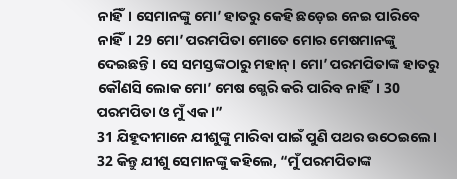ନାହିଁ। ସେମାନଙ୍କୁ ମୋ’ ହାତରୁ କେହି ଛଡ଼େଇ ନେଇ ପାରିବେ ନାହିଁ। 29 ମୋ’ ପରମପିତା ମୋତେ ମୋର ମେଷମାନଙ୍କୁ ଦେଇଛନ୍ତି। ସେ ସମସ୍ତଙ୍କଠାରୁ ମହାନ୍। ମୋ’ ପରମପିତାଙ୍କ ହାତରୁ କୌଣସି ଲୋକ ମୋ’ ମେଷ ଗ୍ଭେରି କରି ପାରିବ ନାହିଁ। 30 ପରମପିତା ଓ ମୁଁ ଏକ।”
31 ଯିହୂଦୀମାନେ ଯୀଶୁଙ୍କୁ ମାରିବା ପାଇଁ ପୁଣି ପଥର ଉଠେଇଲେ। 32 କିନ୍ତୁ ଯୀଶୁ ସେମାନଙ୍କୁ କହିଲେ, “ମୁଁ ପରମପିତାଙ୍କ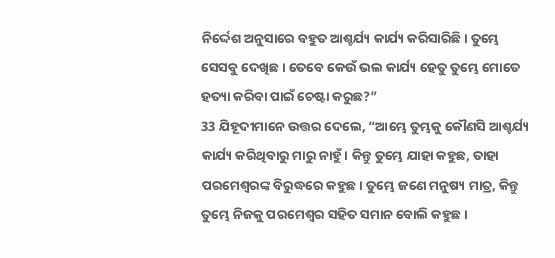ନିର୍ଦ୍ଦେଶ ଅନୁସାରେ ବହୁତ ଆଶ୍ଚର୍ଯ୍ୟ କାର୍ଯ୍ୟ କରିସାରିଛି। ତୁମ୍ଭେ ସେସବୁ ଦେଖିଛ। ତେବେ କେଉଁ ଭଲ କାର୍ଯ୍ୟ ହେତୁ ତୁମ୍ଭେ ମୋତେ ହତ୍ୟା କରିବା ପାଇଁ ଚେଷ୍ଟା କରୁଛ?”
33 ଯିହୂଦୀମାନେ ଉତ୍ତର ଦେଲେ, “ଆମ୍ଭେ ତୁମ୍ଭକୁ କୌଣସି ଆଶ୍ଚର୍ଯ୍ୟ କାର୍ଯ୍ୟ କରିଥିବାରୁ ମାରୁ ନାହୁଁ। କିନ୍ତୁ ତୁମ୍ଭେ ଯାହା କହୁଛ, ତାହା ପରମେଶ୍ୱରଙ୍କ ବିରୁଦ୍ଧରେ କହୁଛ। ତୁମ୍ଭେ ଜଣେ ମନୁଷ୍ୟ ମାତ୍ର, କିନ୍ତୁ ତୁମ୍ଭେ ନିଜକୁ ପରମେଶ୍ୱର ସହିତ ସମାନ ବୋଲି କହୁଛ।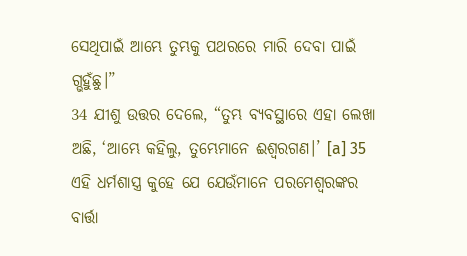ସେଥିପାଇଁ ଆମ୍ଭେ ତୁମ୍ଭକୁ ପଥରରେ ମାରି ଦେବା ପାଇଁ ଗ୍ଭହୁଁଛୁ।”
34 ଯୀଶୁ ଉତ୍ତର ଦେଲେ, “ତୁମ୍ଭ ବ୍ୟବସ୍ଥାରେ ଏହା ଲେଖା ଅଛି, ‘ଆମ୍ଭେ କହିଲୁ, ତୁମ୍ଭେମାନେ ଈଶ୍ୱରଗଣ।’ [a] 35 ଏହି ଧର୍ମଶାସ୍ତ୍ର କୁହେ ଯେ ଯେଉଁମାନେ ପରମେଶ୍ୱରଙ୍କର ବାର୍ତ୍ତା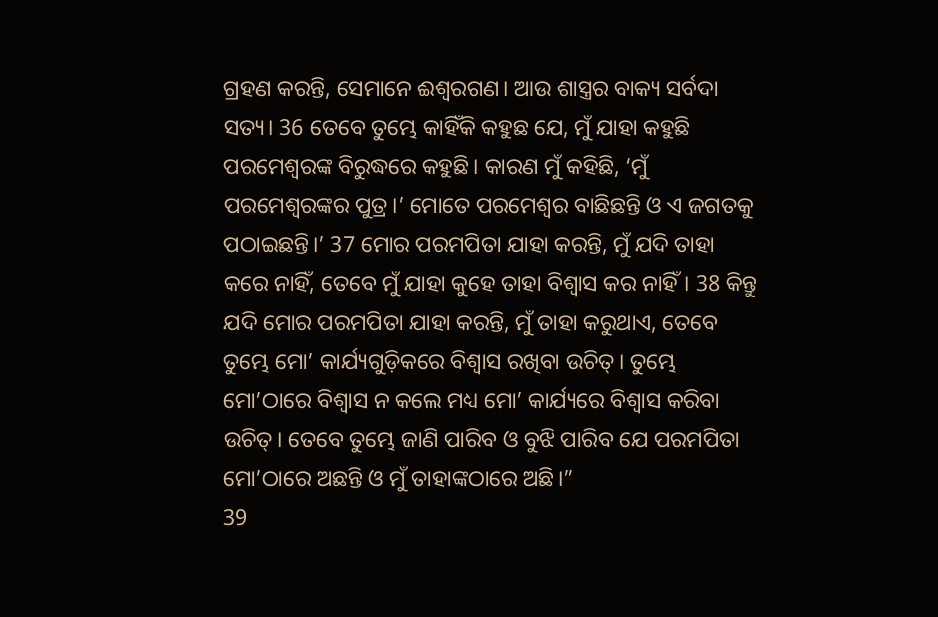ଗ୍ରହଣ କରନ୍ତି, ସେମାନେ ଈଶ୍ୱରଗଣ। ଆଉ ଶାସ୍ତ୍ରର ବାକ୍ୟ ସର୍ବଦା ସତ୍ୟ। 36 ତେବେ ତୁମ୍ଭେ କାହିଁକି କହୁଛ ଯେ, ମୁଁ ଯାହା କହୁଛି ପରମେଶ୍ୱରଙ୍କ ବିରୁଦ୍ଧରେ କହୁଛି। କାରଣ ମୁଁ କହିଛି, ‘ମୁଁ ପରମେଶ୍ୱରଙ୍କର ପୁତ୍ର।’ ମୋତେ ପରମେଶ୍ୱର ବାଛିଛନ୍ତି ଓ ଏ ଜଗତକୁ ପଠାଇଛନ୍ତି।’ 37 ମୋର ପରମପିତା ଯାହା କରନ୍ତି, ମୁଁ ଯଦି ତାହା କରେ ନାହିଁ, ତେବେ ମୁଁ ଯାହା କୁହେ ତାହା ବିଶ୍ୱାସ କର ନାହିଁ। 38 କିନ୍ତୁ ଯଦି ମୋର ପରମପିତା ଯାହା କରନ୍ତି, ମୁଁ ତାହା କରୁଥାଏ, ତେବେ ତୁମ୍ଭେ ମୋ’ କାର୍ଯ୍ୟଗୁଡ଼ିକରେ ବିଶ୍ୱାସ ରଖିବା ଉଚିତ୍। ତୁମ୍ଭେ ମୋ’ଠାରେ ବିଶ୍ୱାସ ନ କଲେ ମଧ୍ୟ ମୋ’ କାର୍ଯ୍ୟରେ ବିଶ୍ୱାସ କରିବା ଉଚିତ୍। ତେବେ ତୁମ୍ଭେ ଜାଣି ପାରିବ ଓ ବୁଝି ପାରିବ ଯେ ପରମପିତା ମୋ’ଠାରେ ଅଛନ୍ତି ଓ ମୁଁ ତାହାଙ୍କଠାରେ ଅଛି।”
39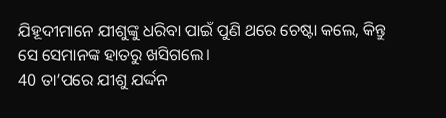ଯିହୂଦୀମାନେ ଯୀଶୁଙ୍କୁ ଧରିବା ପାଇଁ ପୁଣି ଥରେ ଚେଷ୍ଟା କଲେ, କିନ୍ତୁ ସେ ସେମାନଙ୍କ ହାତରୁ ଖସିଗଲେ।
40 ତା’ପରେ ଯୀଶୁ ଯର୍ଦ୍ଦନ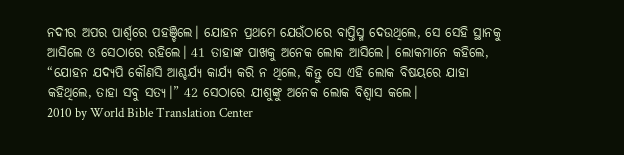ନଦୀର ଅପର ପାର୍ଶ୍ୱରେ ପହଞ୍ଚିଲେ। ଯୋହନ ପ୍ରଥମେ ଯେଉଁଠାରେ ବାପ୍ତିସ୍ମ ଦେଉଥିଲେ, ସେ ସେହି ସ୍ଥାନକୁ ଆସିଲେ ଓ ସେଠାରେ ରହିଲେ। 41 ତାହାଙ୍କ ପାଖକୁ ଅନେକ ଲୋକ ଆସିଲେ। ଲୋକମାନେ କହିଲେ, “ଯୋହନ ଯଦ୍ୟପି କୌଣସି ଆଶ୍ଚର୍ଯ୍ୟ କାର୍ଯ୍ୟ କରି ନ ଥିଲେ, କିନ୍ତୁ ସେ ଏହି ଲୋକ ବିଷୟରେ ଯାହା କହିଥିଲେ, ତାହା ସବୁ ସତ୍ୟ।” 42 ସେଠାରେ ଯୀଶୁଙ୍କୁ ଅନେକ ଲୋକ ବିଶ୍ୱାସ କଲେ।
2010 by World Bible Translation Center